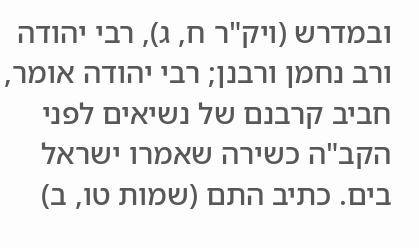ובמדרש (ויק"ר ח, ג), רבי יהודה ורב נחמן ורבנן; רבי יהודה אומר, חביב קרבנם של נשיאים לפני הקב"ה כשירה שאמרו ישראל בים. כתיב התם (שמות טו, ב)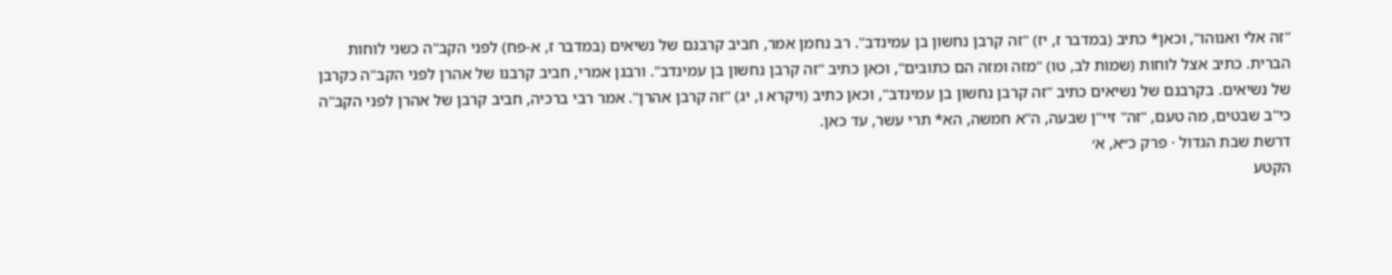"זה אלי ואנוהו", וכאן* כתיב (במדבר ז, יז) "זה קרבן נחשון בן עמינדב". רב נחמן אמר, חביב קרבנם של נשיאים (במדבר ז, א-פח) לפני הקב"ה כשני לוחות הברית. כתיב אצל לוחות (שמות לב, טו) "מזה ומזה הם כתובים", וכאן כתיב "זה קרבן נחשון בן עמינדב". ורבנן אמרי, חביב קרבנו של אהרן לפני הקב"ה כקרבן של נשיאים. בקרבנם של נשיאים כתיב "זה קרבן נחשון בן עמינדב", וכאן כתיב (ויקרא ו, יג) "זה קרבן אהרן". אמר רבי ברכיה, חביב קרבן של אהרן לפני הקב"ה כי"ב שבטים, מה טעם, "זה" זיי"ן שבעה, ה"א חמשה, הא* תרי עשר, עד כאן.
דרשת שבת הגדול · פרק כ״א, א׳
הקטע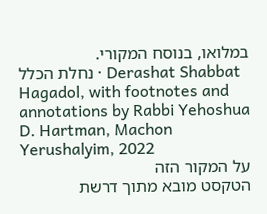במלואו, בנוסח המקורי.
נחלת הכלל · Derashat Shabbat Hagadol, with footnotes and annotations by Rabbi Yehoshua D. Hartman, Machon Yerushalyim, 2022
על המקור הזה
הטקסט מובא מתוך דרשת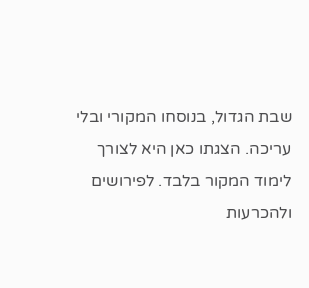שבת הגדול, בנוסחו המקורי ובלי עריכה. הצגתו כאן היא לצורך לימוד המקור בלבד. לפירושים ולהכרעות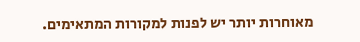מאוחרות יותר יש לפנות למקורות המתאימים.